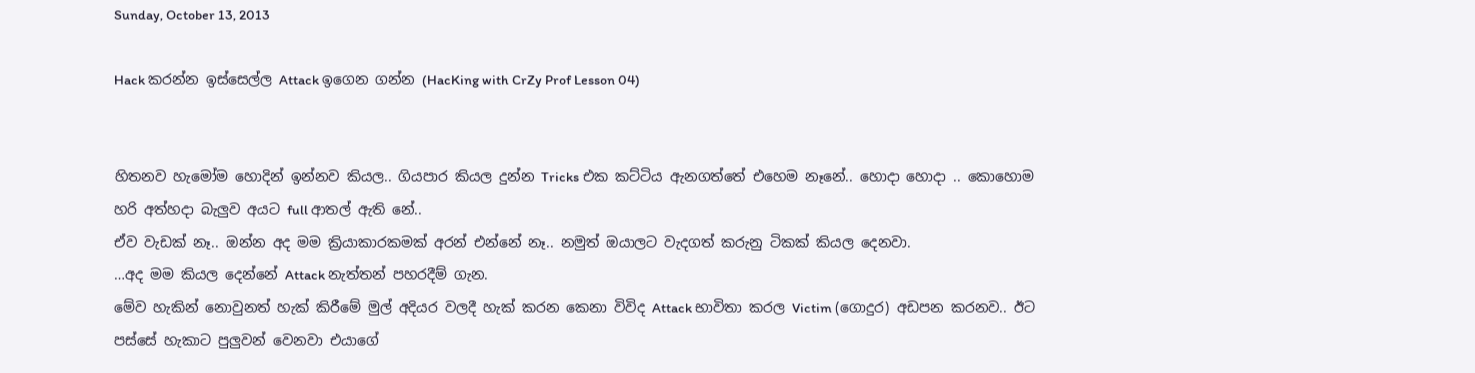Sunday, October 13, 2013

Hack කරන්න ඉස්සෙල්ල Attack ඉගෙන ගන්න (HacKing with CrZy Prof Lesson 04)


හිතනව හැමෝම හොදින් ඉන්නව කියල.. ගියපාර කියල දුන්න Tricks එක කට්ටිය ඇනගත්තේ එහෙම නෑනේ.. හොදා හොදා .. කොහොම හරි අත්හදා බැලුව අයට full ආතල් ඇති නේ..
ඒව වැඩක් නෑ.. ඔන්න අද මම ක්‍රියාකාරකමක් අරන් එන්නේ නෑ.. නමුත් ඔයාලට වැදගත් කරුනු ටිකක් කියල දෙනවා.
…අද මම කියල දෙන්නේ Attack නැත්තන් පහරදීම් ගැන.
මේව හැකින් නොවුනත් හැක් කිරීමේ මුල් අදියර වලදී හැක් කරන කෙනා විවිද Attack භාවිතා කරල Victim (ගොදුර) අඩපන කරනව.. ඊට පස්සේ හැකාට පුලුවන් වෙනවා එයාගේ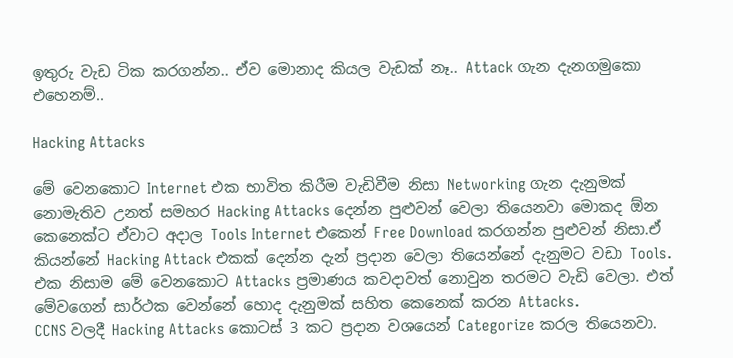ඉතුරු වැඩ ටික කරගන්න.. ඒව මොනාද කියල වැඩක් නෑ.. Attack ගැන දැනගමුකො එහෙනම්..

Hacking Attacks

මේ වෙනකොට Internet එක භාවිත කිරීම වැඩිවීම නිසා Networking ගැන දැනුමක් නොමැතිව උනත් සමහර Hacking Attacks දෙන්න පුළුවන් වෙලා තියෙනවා මොකද ඕන කෙනෙක්ට ඒවාට අදාල Tools Internet එකෙන් Free Download කරගන්න පුළුවන් නිසා.ඒ කියන්නේ Hacking Attack එකක් දෙන්න දැන් ප්‍රදාන වෙලා තියෙන්නේ දැනුමට වඩා Tools. එක නිසාම මේ වෙනකොට Attacks ප්‍රමාණය කවදාවත් නොවුන තරමට වැඩි වෙලා. එත් මේවගෙන් සාර්ථක වෙන්නේ හොද දැනුමක් සහිත කෙනෙක් කරන Attacks.
CCNS වලදී Hacking Attacks කොටස් 3 කට ප්‍රදාන වශයෙන් Categorize කරල තියෙනවා.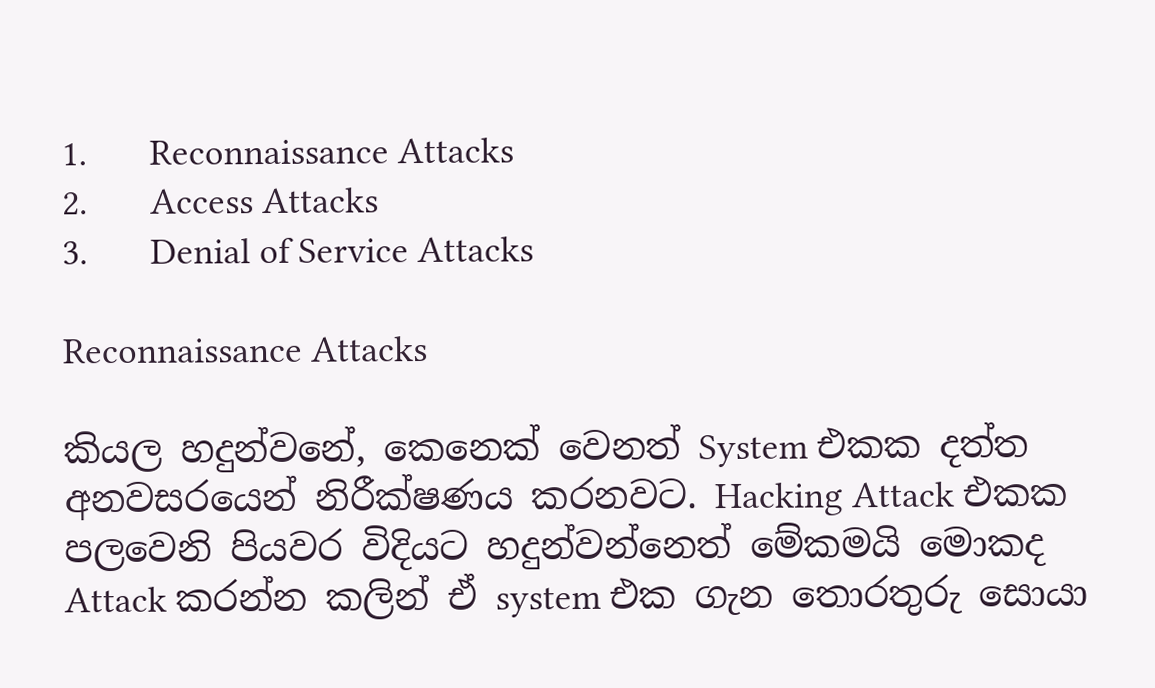1.       Reconnaissance Attacks
2.       Access Attacks
3.       Denial of Service Attacks

Reconnaissance Attacks

කියල හදුන්වනේ, කෙනෙක් වෙනත් System එකක දත්ත අනවසරයෙන් නිරීක්ෂණය කරනවට. Hacking Attack එකක පලවෙනි පියවර විදියට හදුන්වන්නෙත් මේකමයි මොකද Attack කරන්න කලින් ඒ system එක ගැන තොරතුරු සොයා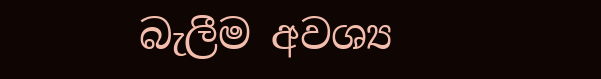බැලීම අවශ්‍ය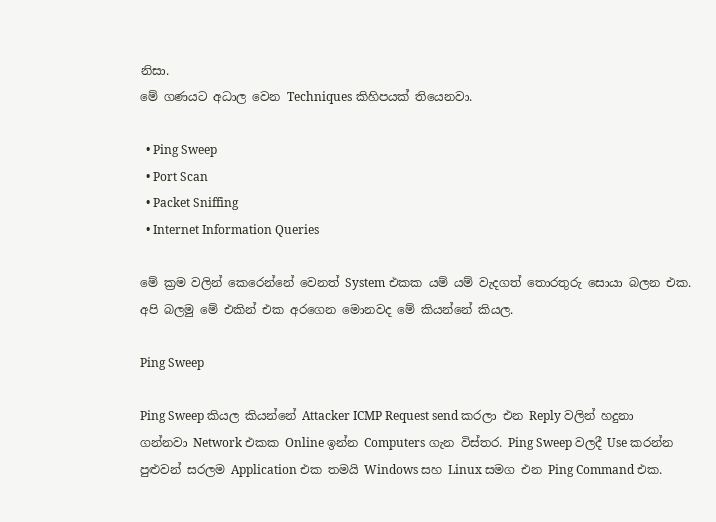නිසා.
මේ ගණයට අධාල වෙන Techniques කිහිපයක් තියෙනවා.

  • Ping Sweep
  • Port Scan
  • Packet Sniffing
  • Internet Information Queries

මේ ක්‍රම වලින් කෙරෙන්නේ වෙනත් System එකක යම් යම් වැදගත් තොරතුරු සොයා බලන එක. අපි බලමු මේ එකින් එක අරගෙන මොනවද මේ කියන්නේ කියල.

Ping Sweep

Ping Sweep කියල කියන්නේ Attacker ICMP Request send කරලා එන Reply වලින් හදුනා ගන්නවා Network එකක Online ඉන්න Computers ගැන විස්තර. Ping Sweep වලදී Use කරන්න පුළුවන් සරලම Application එක තමයි Windows සහ Linux සමග එන Ping Command එක.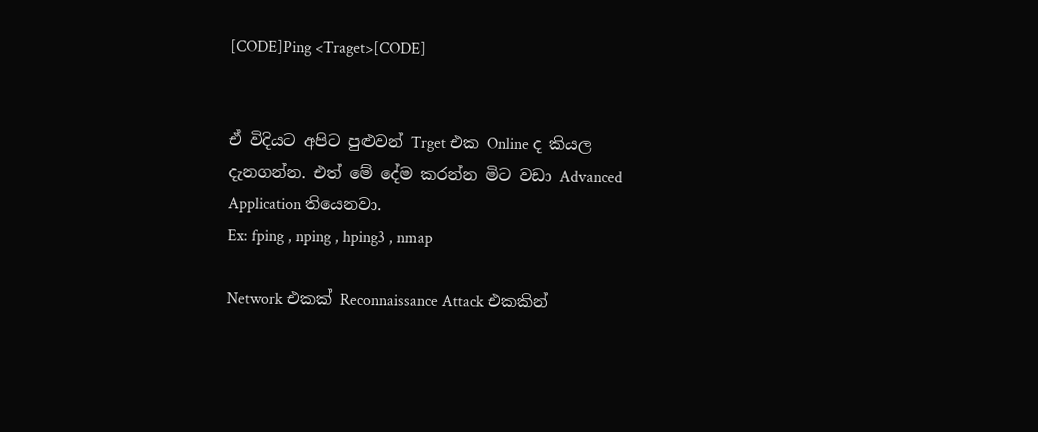[CODE]Ping <Traget>[CODE]


ඒ විදියට අපිට පුළුවන් Trget එක Online ද කියල දැනගන්න. එත් මේ දේම කරන්න මිට වඩා Advanced Application තියෙනවා.
Ex: fping , nping , hping3 , nmap

Network එකක් Reconnaissance Attack එකකින්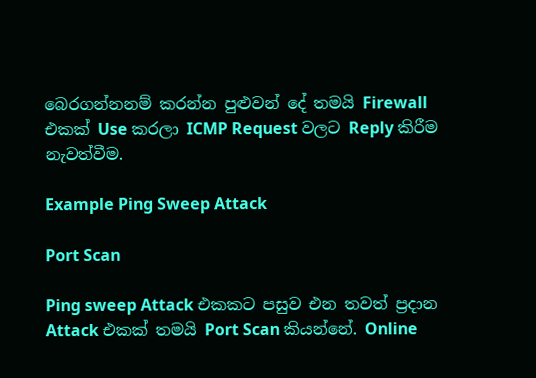බෙරගන්නනම් කරන්න පුළුවන් දේ තමයි Firewall එකක් Use කරලා ICMP Request වලට Reply කිරීම නැවත්වීම.

Example Ping Sweep Attack

Port Scan

Ping sweep Attack එකකට පසුව එන තවත් ප්‍රදාන Attack එකක් තමයි Port Scan කියන්නේ. Online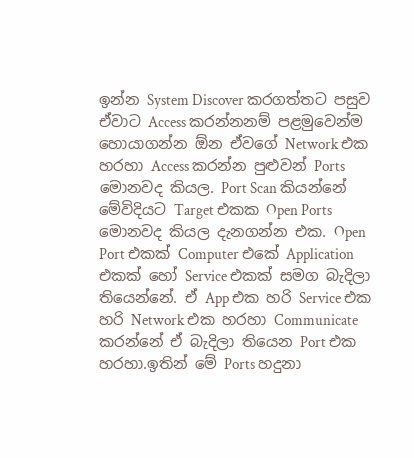ඉන්න System Discover කරගත්තට පසුව ඒවාට Access කරන්නනම් පළමුවෙන්ම හොයාගන්න ඕන ඒවගේ Network එක හරහා Access කරන්න පුළුවන් Ports මොනවද කියල. Port Scan කියන්නේ මේවිදියට Target එකක Open Ports මොනවද කියල දැනගන්න එක. Open Port එකක් Computer එකේ Application එකක් හෝ Service එකක් සමග බැදිලා තියෙන්නේ. ඒ App එක හරි Service එක හරි Network එක හරහා Communicate කරන්නේ ඒ බැදිලා තියෙන Port එක හරහා.ඉතින් මේ Ports හදුනා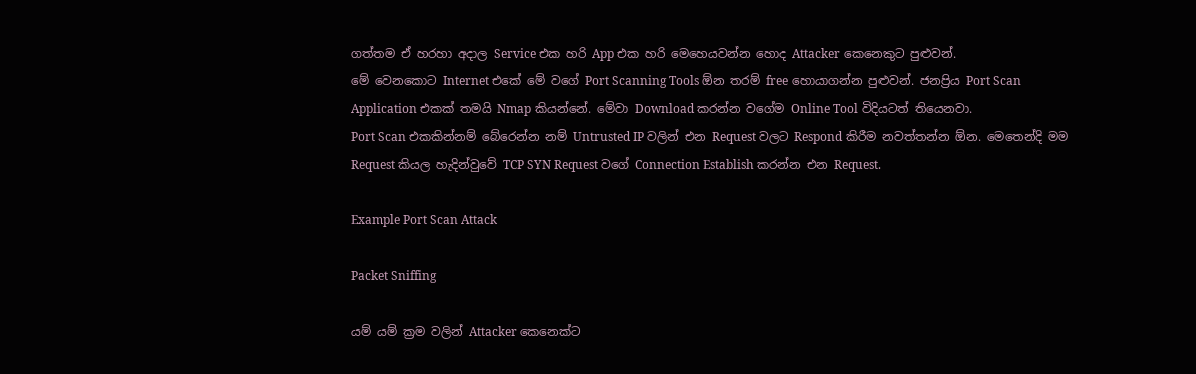ගත්තම ඒ හරහා අදාල Service එක හරි App එක හරි මෙහෙයවන්න හොද Attacker කෙනෙකුට පුළුවන්.
මේ වෙනකොට Internet එකේ මේ වගේ Port Scanning Tools ඕන තරම් free හොයාගන්න පුළුවන්. ජනප්‍රිය Port Scan Application එකක් තමයි Nmap කියන්නේ. මේවා Download කරන්න වගේම Online Tool විදියටත් තියෙනවා.
Port Scan එකකින්නම් බේරෙන්න නම් Untrusted IP වලින් එන Request වලට Respond කිරීම නවත්තන්න ඕන. මෙතෙන්දි මම Request කියල හැදින්වුවේ TCP SYN Request වගේ Connection Establish කරන්න එන Request.

Example Port Scan Attack

Packet Sniffing

යම් යම් ක්‍රම වලින් Attacker කෙනෙක්ට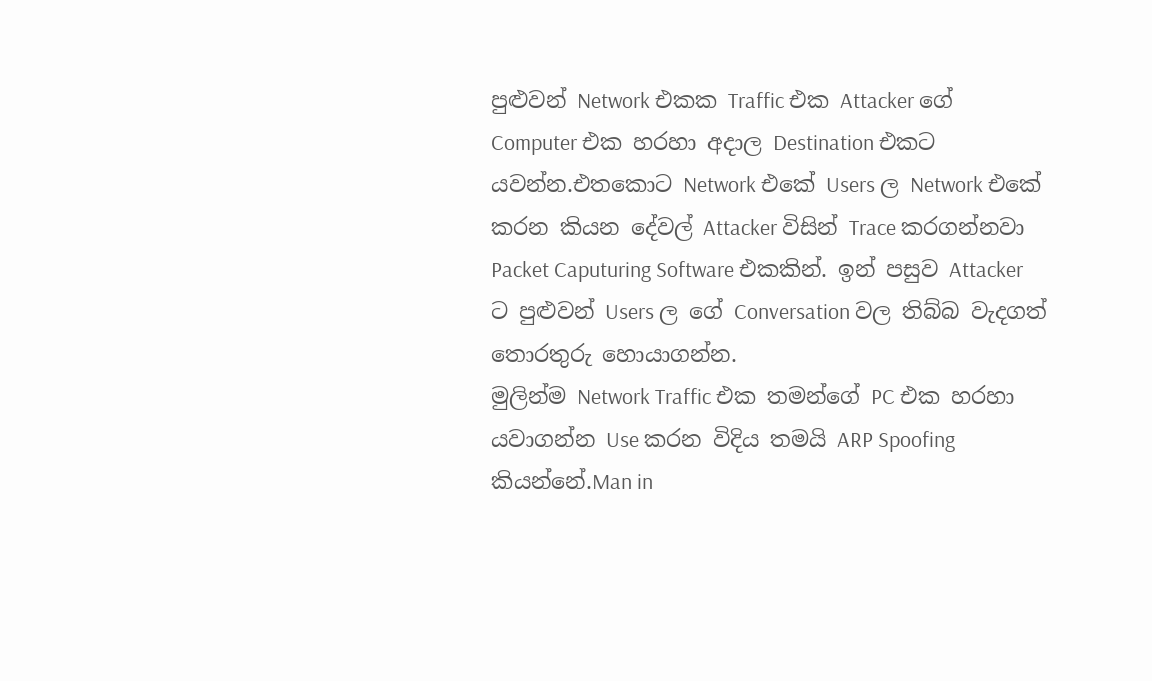පුළුවන් Network එකක Traffic එක Attacker ගේ Computer එක හරහා අදාල Destination එකට යවන්න.එතකොට Network එකේ Users ල Network එකේ කරන කියන දේවල් Attacker විසින් Trace කරගන්නවා Packet Caputuring Software එකකින්. ඉන් පසුව Attacker ට පුළුවන් Users ල ගේ Conversation වල තිබ්බ වැදගත් තොරතුරු හොයාගන්න.
මුලින්ම Network Traffic එක තමන්ගේ PC එක හරහා යවාගන්න Use කරන විදිය තමයි ARP Spoofing කියන්නේ.Man in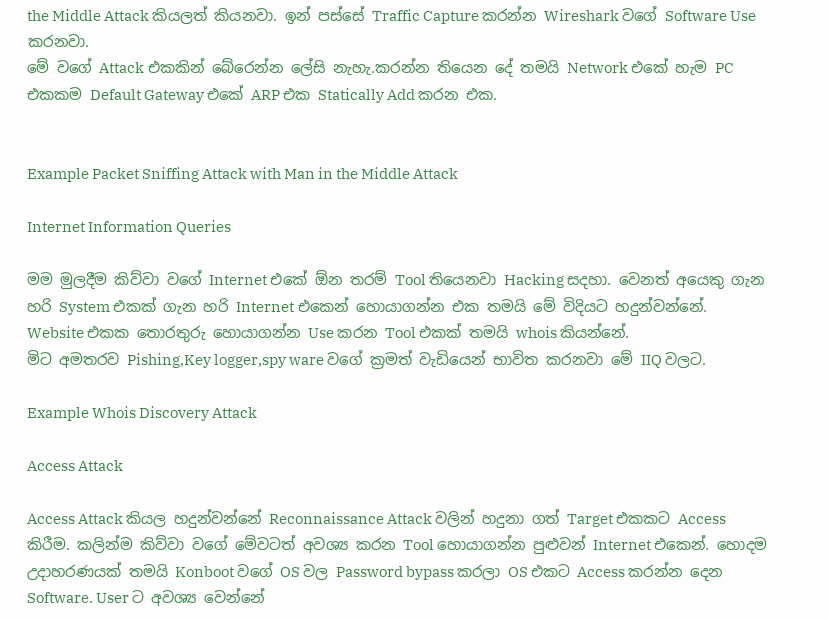the Middle Attack කියලත් කියනවා. ඉන් පස්සේ Traffic Capture කරන්න Wireshark වගේ Software Use කරනවා.
මේ වගේ Attack එකකින් බේරෙන්න ලේසි නැහැ.කරන්න තියෙන දේ තමයි Network එකේ හැම PC එකකම Default Gateway එකේ ARP එක Statically Add කරන එක.


Example Packet Sniffing Attack with Man in the Middle Attack

Internet Information Queries

මම මුලදීම කිව්වා වගේ Internet එකේ ඕන තරම් Tool තියෙනවා Hacking සදහා. වෙනත් අයෙකු ගැන හරි System එකක් ගැන හරි Internet එකෙන් හොයාගන්න එක තමයි මේ විදියට හදුන්වන්නේ.
Website එකක තොරතුරු හොයාගන්න Use කරන Tool එකක් තමයි whois කියන්නේ.
මිට අමතරව Pishing,Key logger,spy ware වගේ ක්‍රමත් වැඩියෙන් භාවිත කරනවා මේ IIQ වලට.

Example Whois Discovery Attack

Access Attack

Access Attack කියල හදුන්වන්නේ Reconnaissance Attack වලින් හදුනා ගත් Target එකකට Access කිරීම. කලින්ම කිව්වා වගේ මේවටත් අවශ්‍ය කරන Tool හොයාගන්න පුළුවන් Internet එකෙන්. හොදම උදාහරණයක් තමයි Konboot වගේ OS වල Password bypass කරලා OS එකට Access කරන්න දෙන Software. User ට අවශ්‍ය වෙන්නේ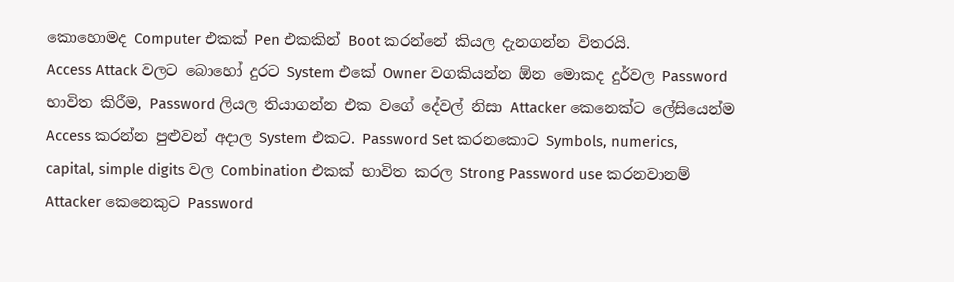කොහොමද Computer එකක් Pen එකකින් Boot කරන්නේ කියල දැනගන්න විතරයි.
Access Attack වලට බොහෝ දුරට System එකේ Owner වගකියන්න ඕන මොකද දුර්වල Password භාවිත කිරීම, Password ලියල තියාගන්න එක වගේ දේවල් නිසා Attacker කෙනෙක්ට ලේසියෙන්ම Access කරන්න පුළුවන් අදාල System එකට. Password Set කරනකොට Symbols, numerics, capital, simple digits වල Combination එකක් භාවිත කරල Strong Password use කරනවානම් Attacker කෙනෙකුට Password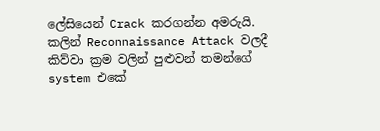ලේසියෙන් Crack කරගන්න අමරුයි.
කලින් Reconnaissance Attack වලදී කිව්වා ක්‍රම වලින් පුළුවන් තමන්ගේ system එකේ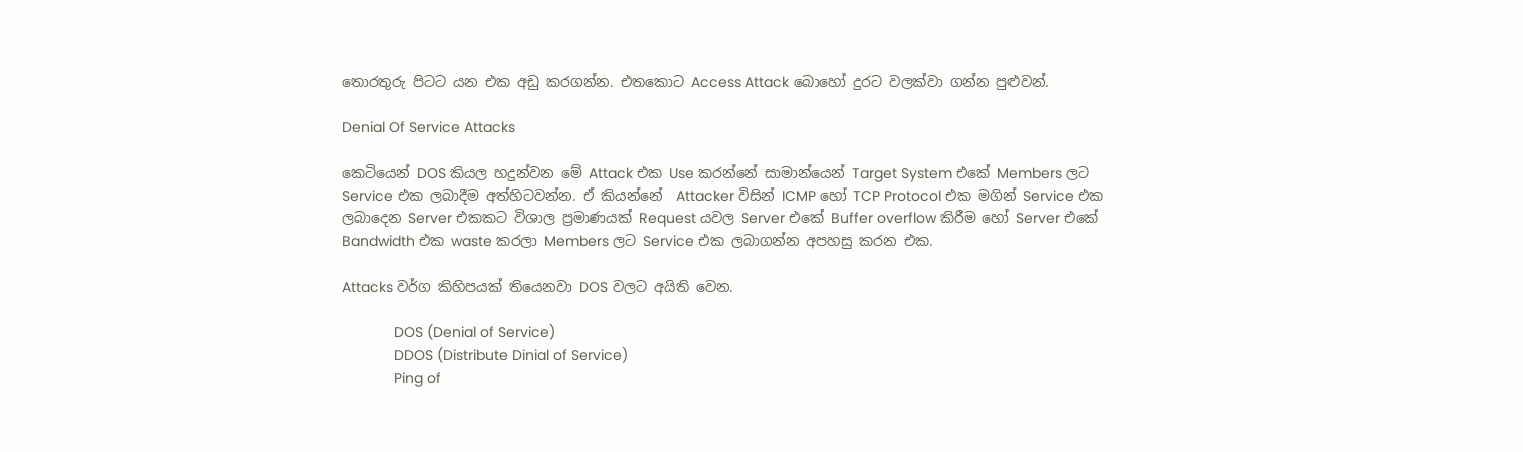තොරතුරු පිටට යන එක අඩු කරගන්න. එතකොට Access Attack බොහෝ දුරට වලක්වා ගන්න පුළුවන්.

Denial Of Service Attacks

කෙටියෙන් DOS කියල හදුන්වන මේ Attack එක Use කරන්නේ සාමාන්යෙන් Target System එකේ Members ලට Service එක ලබාදීම අත්හිටවන්න. ඒ කියන්නේ  Attacker විසින් ICMP හෝ TCP Protocol එක මගින් Service එක ලබාදෙන Server එකකට විශාල ප්‍රමාණයක් Request යවල Server එකේ Buffer overflow කිරීම හෝ Server එකේ Bandwidth එක waste කරලා Members ලට Service එක ලබාගන්න අපහසු කරන එක.

Attacks වර්ග කිහිපයක් තියෙනවා DOS වලට අයිති වෙන.

             DOS (Denial of Service)
             DDOS (Distribute Dinial of Service)
             Ping of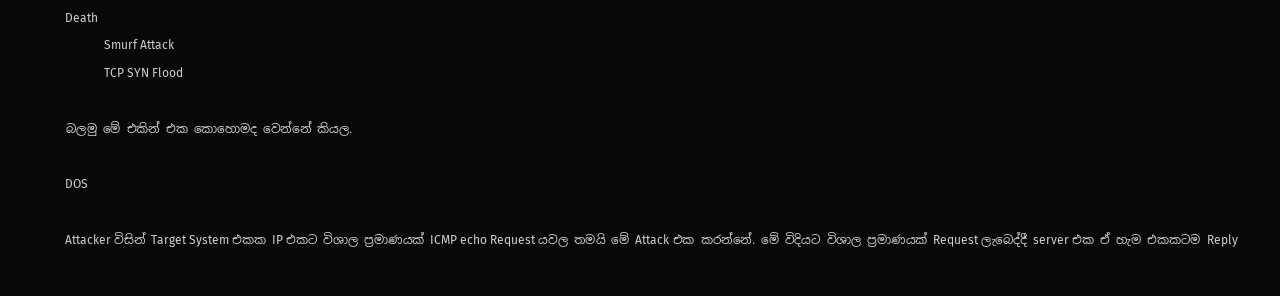Death
             Smurf Attack
             TCP SYN Flood

බලමු මේ එකින් එක කොහොමද වෙන්නේ කියල.

DOS

Attacker විසින් Target System එකක IP එකට විශාල ප්‍රමාණයක් ICMP echo Request යවල තමයි මේ Attack එක කරන්නේ. මේ විදියට විශාල ප්‍රමාණයක් Request ලැබෙද්දී server එක ඒ හැම එකකටම Reply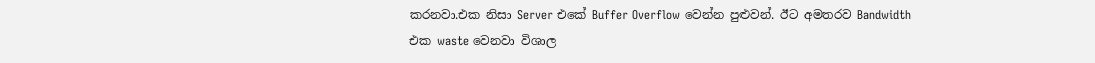කරනවා.එක නිසා Server එකේ Buffer Overflow වෙන්න පුළුවන්. ඊට අමතරව Bandwidth එක waste වෙනවා විශාල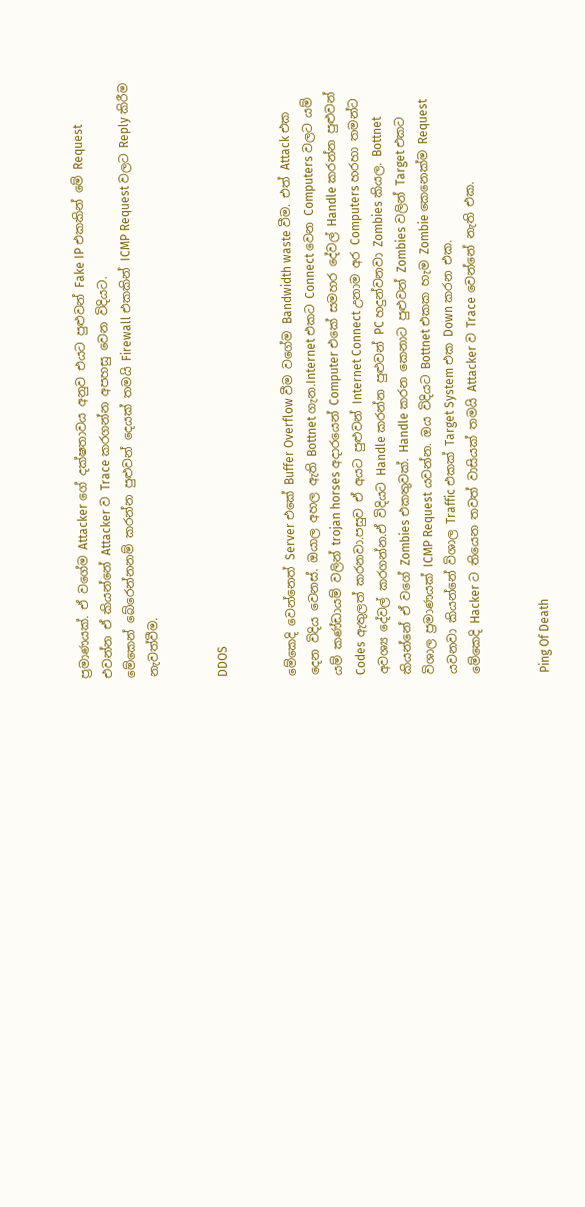ප්‍රමාණයක්. ඒ වගේම Attacker ගේ දක්ෂතාවය අනුව එයට පුළුවන් Fake IP එකකින් මේ Request එවන්න ඒ කියන්නේ Attacker ව Trace කරගන්න අපහසු වෙන විදියට.
මේකෙන් බේරෙන්නනම් කරන්න පුළුවන් දෙයක් තමයි Firewall එකකින් ICMP Request වලට Reply කිරීම නැවත්වීම.


DDOS


මේකෙදි වෙන්නෙත් Server එකේ Buffer Overflow වීම වගේම Bandwidth waste වීම. එත් Attack එක දෙන විදිය වෙනස්. ඔයාල අහල ඇති Bottnet ගැන.Internet එකට Connect වෙන Computers වලට යම් යම් කණ්ඩායම් වලින් trojan horses අදාරයෙන් Computer එකේ සමහර දේවල් Handle කරන්න පුළුවන් Codes ඇතුලත් කරනවා.පසුව ඒ අයට පුළුවන් Internet Connect උනාම අර Computers හරහා තමන්ට අවශ්‍ය දේවල් කරගන්න.ඒ විදියට Handle කරන්න පුළුවන් PC හදුන්වනවා Zombies කියල. Bottnet කියන්නේ ඒ වගේ Zombies එකතුවක්. Handle කරන කෙනාට පුළුවන් Zombies වලින් Target එකට විශාල ප්‍රමාණයක් ICMP Request යවන්න. ඔය විදියට Bottnet එකක හැම Zombie කෙනෙක්ම Request යවනවා කියන්නේ විශාල Traffic එකක් Target System එක Down කරන එක.
මේකෙදි Hacker ට තියෙන තවත් වාසියක් තමයි Attacker ව Trace වෙන්නේ නැති එක.


Ping Of Death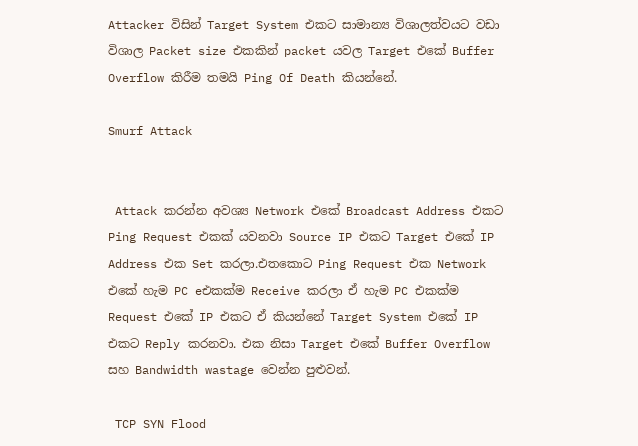Attacker විසින් Target System එකට සාමාන්‍ය විශාලත්වයට වඩා විශාල Packet size එකකින් packet යවල Target එකේ Buffer Overflow කිරීම තමයි Ping Of Death කියන්නේ.

Smurf Attack


 Attack කරන්න අවශ්‍ය Network එකේ Broadcast Address එකට Ping Request එකක් යවනවා Source IP එකට Target එකේ IP Address එක Set කරලා.එතකොට Ping Request එක Network එකේ හැම PC eඑකක්ම Receive කරලා ඒ හැම PC එකක්ම Request එකේ IP එකට ඒ කියන්නේ Target System එකේ IP එකට Reply කරනවා. එක නිසා Target එකේ Buffer Overflow සහ Bandwidth wastage වෙන්න පුළුවන්.

 TCP SYN Flood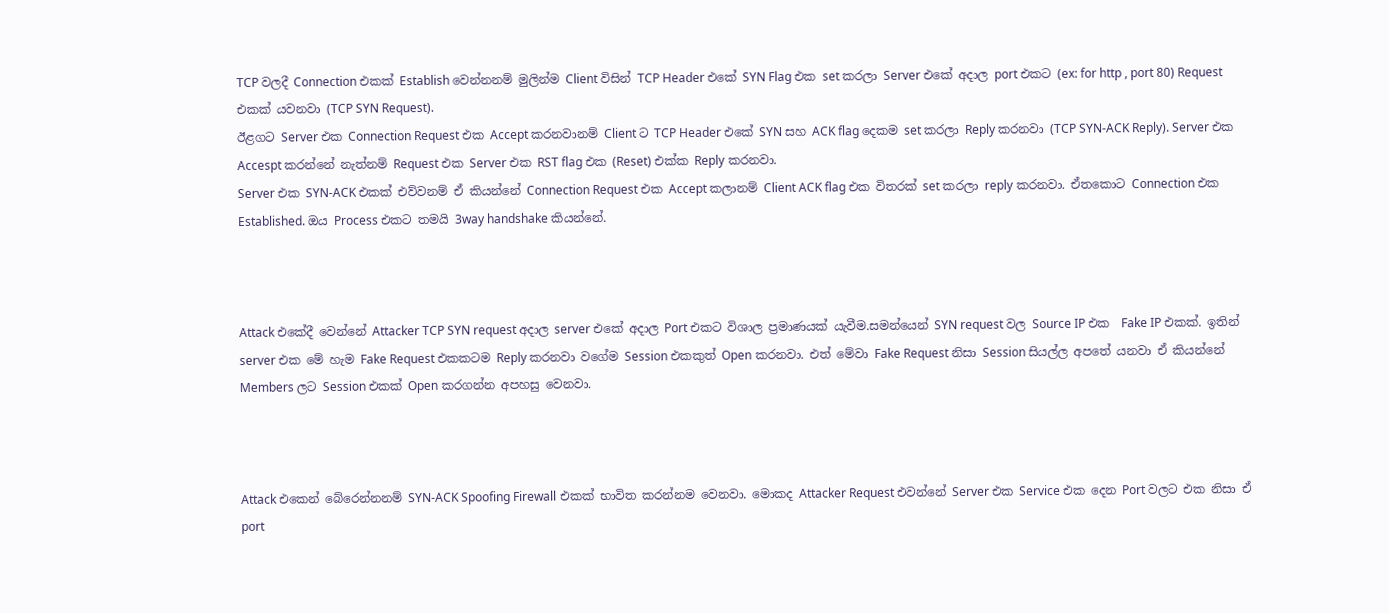TCP වලදී Connection එකක් Establish වෙන්නනම් මුලින්ම Client විසින් TCP Header එකේ SYN Flag එක set කරලා Server එකේ අදාල port එකට (ex: for http , port 80) Request එකක් යවනවා (TCP SYN Request).
ඊළගට Server එක Connection Request එක Accept කරනවානම් Client ට TCP Header එකේ SYN සහ ACK flag දෙකම set කරලා Reply කරනවා (TCP SYN-ACK Reply). Server එක Accespt කරන්නේ නැත්නම් Request එක Server එක RST flag එක (Reset) එක්ක Reply කරනවා.
Server එක SYN-ACK එකක් එව්වනම් ඒ කියන්නේ Connection Request එක Accept කලානම් Client ACK flag එක විතරක් set කරලා reply කරනවා. ඒතකොට Connection එක Established. ඔය Process එකට තමයි 3way handshake කියන්නේ.



Attack එකේදී වෙන්නේ Attacker TCP SYN request අදාල server එකේ අදාල Port එකට විශාල ප්‍රමාණයක් යැවීම.සමන්යෙන් SYN request වල Source IP එක  Fake IP එකක්. ඉතින් server එක මේ හැම Fake Request එකකටම Reply කරනවා වගේම Session එකකුත් Open කරනවා. එත් මේවා Fake Request නිසා Session සියල්ල අපතේ යනවා ඒ කියන්නේ Members ලට Session එකක් Open කරගන්න අපහසු වෙනවා.



Attack එකෙන් බේරෙන්නනම් SYN-ACK Spoofing Firewall එකක් භාවිත කරන්නම වෙනවා. මොකද Attacker Request එවන්නේ Server එක Service එක දෙන Port වලට එක නිසා ඒ port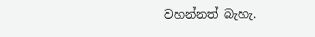වහන්නත් බැහැ.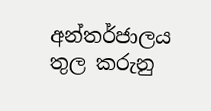අන්තර්ජාලය තුල කරුනු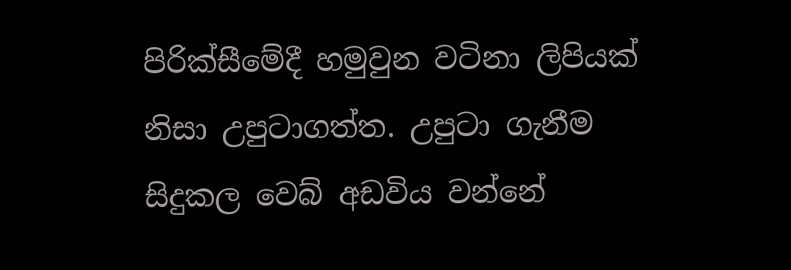පිරික්සීමේදී හමුවුන වටිනා ලිපියක් නිසා උපුටාගත්ත. උපුටා ගැනීම සිදුකල වෙබ් අඩවිය වන්නේ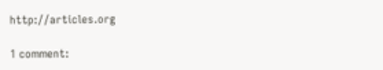http://articles.org

1 comment: